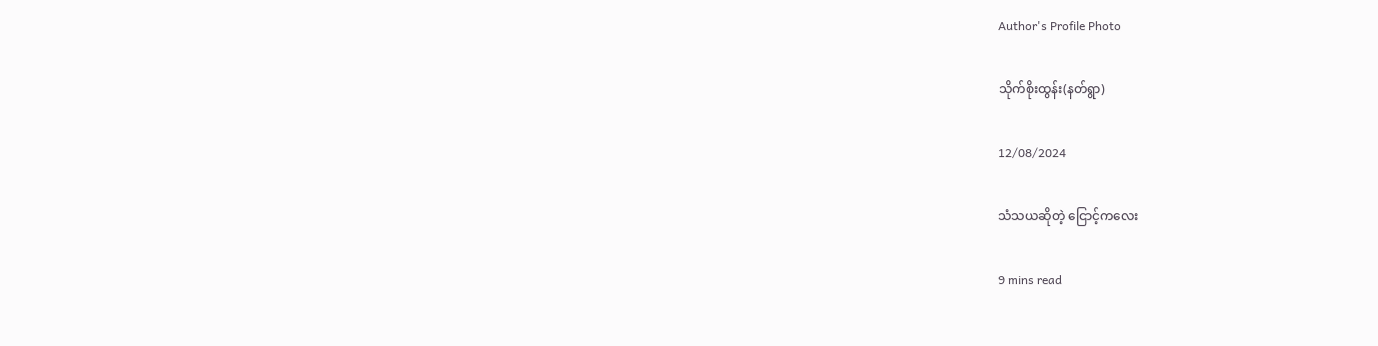Author's Profile Photo

သိုက်စိုးထွန်း(နတ်ရွာ)

12/08/2024

သံသယဆိုတဲ့ ငြောင့်ကလေး

9 mins read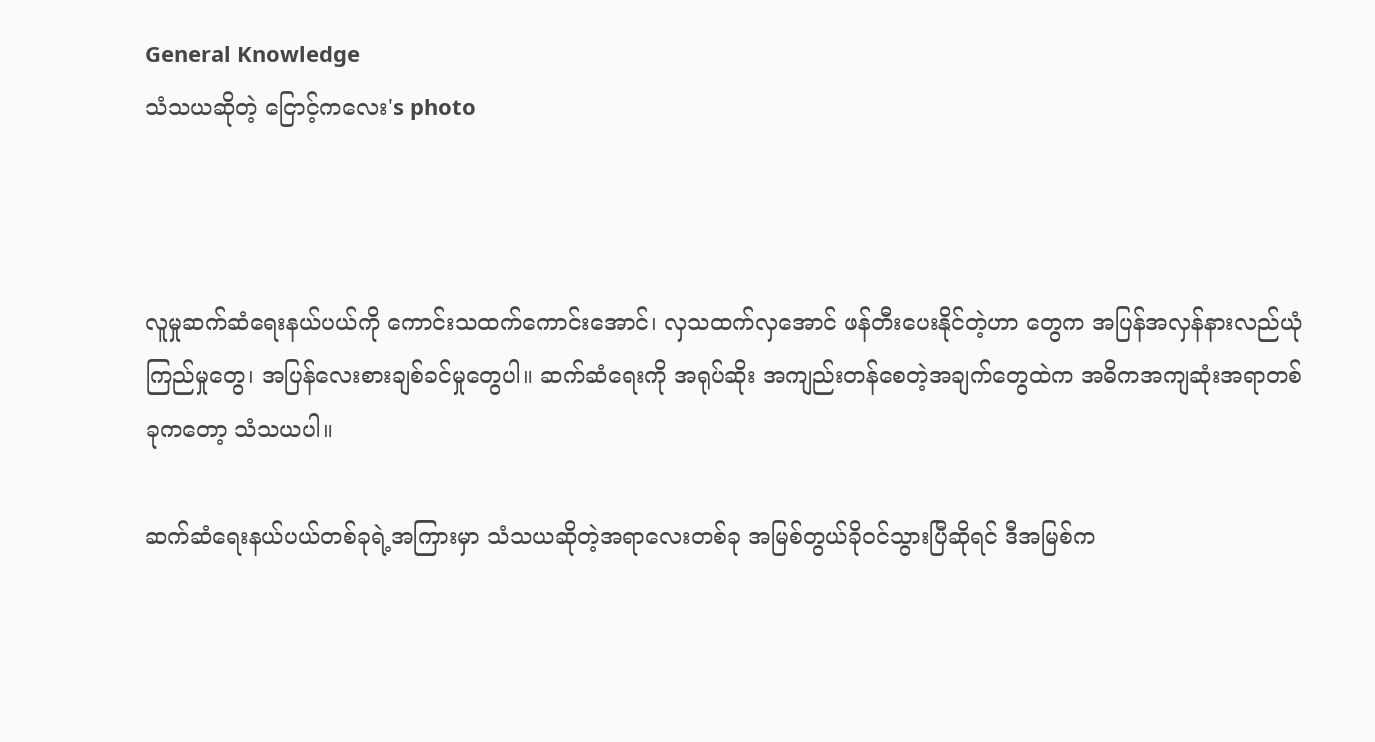General Knowledge
သံသယဆိုတဲ့ ငြောင့်ကလေး's photo



လူမှုဆက်ဆံရေးနယ်ပယ်ကို ကောင်းသထက်ကောင်းအောင်၊ လှသထက်လှအောင် ဖန်တီးပေးနိုင်တဲ့ဟာ တွေက အပြန်အလှန်နားလည်ယုံကြည်မှုတွေ၊ အပြန်လေးစားချစ်ခင်မှုတွေပါ။ ဆက်ဆံရေးကို အရုပ်ဆိုး အကျည်းတန်စေတဲ့အချက်တွေထဲက အဓိကအကျဆုံးအရာတစ်ခုကတော့ သံသယပါ။

ဆက်ဆံရေးနယ်ပယ်တစ်ခုရဲ့အကြားမှာ သံသယဆိုတဲ့အရာလေးတစ်ခု အမြစ်တွယ်ခို၀င်သွားပြီဆိုရင် ဒီအမြစ်က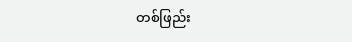တစ်ဖြည်း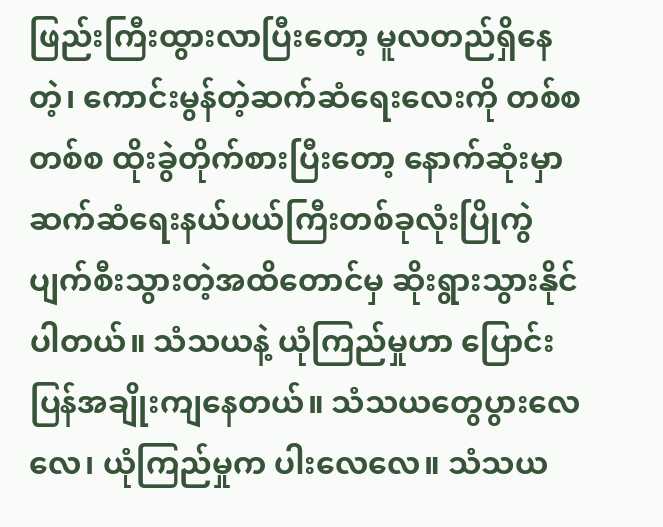ဖြည်းကြီးထွားလာပြီးတော့ မူလတည်ရှိနေတဲ့၊ ကောင်းမွန်တဲ့ဆက်ဆံရေးလေးကို တစ်စတစ်စ ထိုးခွဲတိုက်စားပြီးတော့ နောက်ဆုံးမှာ ဆက်ဆံရေးနယ်ပယ်ကြီးတစ်ခုလုံးပြိုကွဲပျက်စီးသွားတဲ့အထိတောင်မှ ဆိုးရွားသွားနိုင်ပါတယ်။ သံသယနဲ့ ယုံကြည်မှုဟာ ပြောင်းပြန်အချိုးကျနေတယ်။ သံသယတွေပွားလေလေ၊ ယုံကြည်မှုက ပါးလေလေ။ သံသယ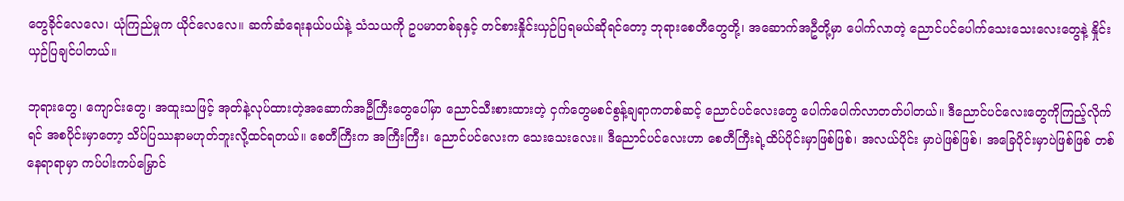တွေခိုင်လေလေ၊ ယုံကြည်မှုက ယိုင်လေလေ။ ဆက်ဆံရေးနယ်ပယ်နဲ့ သံသယကို ဥပမာတစ်ခုနှင့် တင်စားနှိုင်းယှဉ်ပြရမယ်ဆိုရင်တော့ ဘုရားစေတီတွေတို့၊ အဆောက်အဦတို့မှာ ပေါက်လာတဲ့ ညောင်ပင်ပေါက်သေးသေးလေးတွေနဲ့ နှိုင်းယှဉ်ပြချင်ပါတယ်။

ဘုရားတွေ၊ ကျောင်းတွေ၊ အထူးသဖြင့် အုတ်နဲ့လုပ်ထားတဲ့အဆောက်အဦကြီးတွေပေါ်မှာ ညောင်သီးစားထားတဲ့ ငှက်တွေမစင်စွန့်ချရာကတစ်ဆင့် ညောင်ပင်လေးတွေ ပေါက်ပေါက်လာတတ်ပါတယ်။ ဒီညောင်ပင်လေးတွေကိုကြည့်လိုက်ရင် အစပိုင်းမှာတော့ သိပ်ပြဿနာမဟုတ်ဘူးလို့ထင်ရတယ်။ စေတီကြီးက အကြီးကြီး၊ ညောင်ပင်လေးက သေးသေးလေး။ ဒီညောင်ပင်လေးဟာ စေတီကြီးရဲ့ထိပ်ပိုင်းမှာဖြစ်ဖြစ်၊ အလယ်ပိုင်း မှာပဲဖြစ်ဖြစ်၊ အခြေပိုင်းမှာပဲဖြစ်ဖြစ် တစ်နေရာရာမှာ ကပ်ပါးကပ်မြှောင်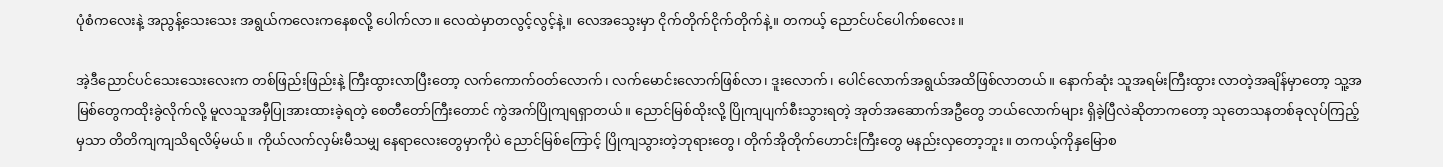ပုံစံကလေးနဲ့ အညွန့်သေးသေး အရွယ်ကလေးကနေစလို့ ပေါက်လာ။ လေထဲမှာတလွင့်လွင့်နဲ့။ လေအသွေးမှာ ငိုက်တိုက်ငိုက်တိုက်နဲ့။ တကယ့် ညောင်ပင်ပေါက်စလေး။

အဲ့ဒီညောင်ပင်သေးသေးလေးက တစ်ဖြည်းဖြည်းနဲ့ ကြီးထွားလာပြီးတော့ လက်ကောက်၀တ်လောက်၊ လက်မောင်းလောက်ဖြစ်လာ၊ ဒူးလောက်၊ ပေါင်လောက်အရွယ်အထိဖြစ်လာတယ်။ နောက်ဆုံး သူအရမ်းကြီးထွား လာတဲ့အချိန်မှာတော့ သူ့အမြစ်တွေကထိုးခွဲလိုက်လို့ မူလသူအမှီပြုအားထားခဲ့ရတဲ့ စေတီတော်ကြီးတောင် ကွဲအက်ပြိုကျရရှာတယ်။ ညောင်မြစ်ထိုးလို့ ပြိုကျပျက်စီးသွားရတဲ့ အုတ်အဆောက်အဦတွေ ဘယ်လောက်များ ရှိခဲ့ပြီလဲဆိုတာကတော့ သုတေသနတစ်ခုလုပ်ကြည့်မှသာ တိတိကျကျသိရလိမ့်မယ်။ ကိုယ်လက်လှမ်းမီသမျှ နေရာလေးတွေမှာကိုပဲ ညောင်မြစ်ကြောင့် ပြိုကျသွားတဲ့ဘုရားတွေ၊ တိုက်အိုတိုက်ဟောင်းကြီးတွေ မနည်းလှတော့ဘူး။ တကယ့်ကိုနှမြောစ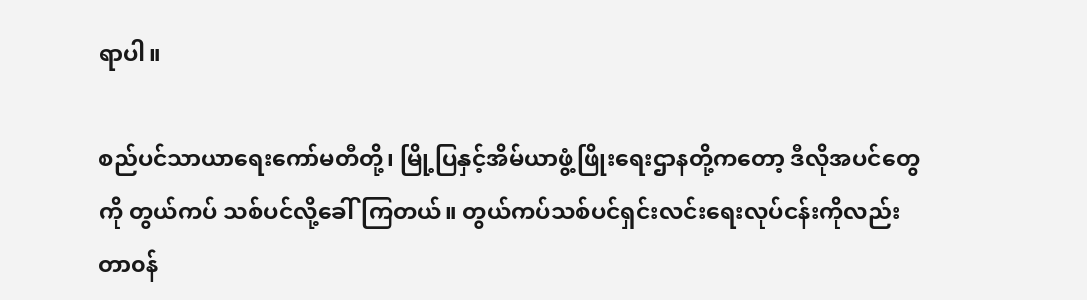ရာပါ။

စည်ပင်သာယာရေးကော်မတီတို့၊ မြို့ပြနှင့်အိမ်ယာဖွံ့ဖြိုးရေးဌာနတို့ကတော့ ဒီလိုအပင်တွေကို တွယ်ကပ် သစ်ပင်လို့ခေါ်ကြတယ်။ တွယ်ကပ်သစ်ပင်ရှင်းလင်းရေးလုပ်ငန်းကိုလည်း တာ၀န်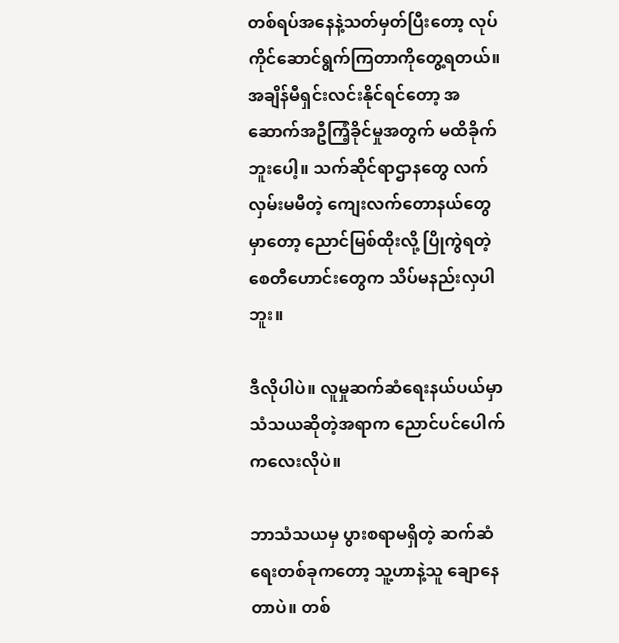တစ်ရပ်အနေနဲ့သတ်မှတ်ပြီးတော့ လုပ်ကိုင်ဆောင်ရွက်ကြတာကိုတွေ့ရတယ်။ အချိန်မီရှင်းလင်းနိုင်ရင်တော့ အဆောက်အဦကြံ့ခိုင်မှုအတွက် မထိခိုက်ဘူးပေါ့။ သက်ဆိုင်ရာဌာနတွေ လက်လှမ်းမမီတဲ့ ကျေးလက်တောနယ်တွေမှာတော့ ညောင်မြစ်ထိုးလို့ ပြိုကွဲရတဲ့စေတီဟောင်းတွေက သိပ်မနည်းလှပါဘူး။

ဒီလိုပါပဲ။ လူမှုဆက်ဆံရေးနယ်ပယ်မှာ သံသယဆိုတဲ့အရာက ညောင်ပင်ပေါက်ကလေးလိုပဲ။

ဘာသံသယမှ ပွားစရာမရှိတဲ့ ဆက်ဆံရေးတစ်ခုကတော့ သူ့ဟာနဲ့သူ ချောနေတာပဲ။ တစ်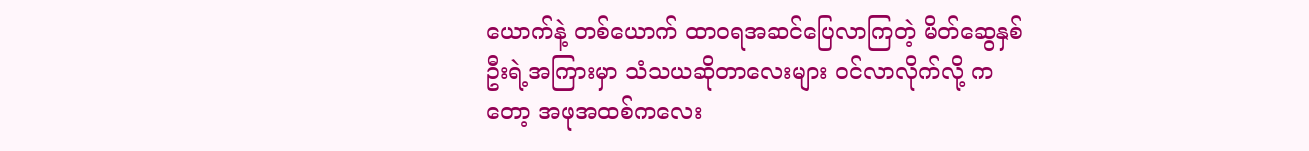ယောက်နဲ့ တစ်ယောက် ထာ၀ရအဆင်ပြေလာကြတဲ့ မိတ်ဆွေနှစ်ဦးရဲ့အကြားမှာ သံသယဆိုတာလေးများ ၀င်လာလိုက်လို့ ကတော့ အဖုအထစ်ကလေး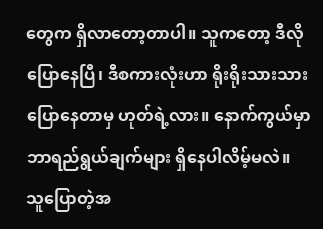တွေက ရှိလာတော့တာပါ။ သူကတော့ ဒီလိုပြောနေပြီ၊ ဒီစကားလုံးဟာ ရိုးရိုးသားသား ပြောနေတာမှ ဟုတ်ရဲ့လား။ နောက်ကွယ်မှာ ဘာရည်ရွယ်ချက်များ ရှိနေပါလိမ့်မလဲ။ သူပြောတဲ့အ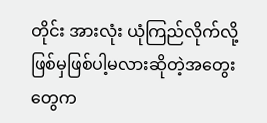တိုင်း အားလုံး ယုံကြည်လိုက်လို့ ဖြစ်မှဖြစ်ပါ့မလားဆိုတဲ့အတွေးတွေက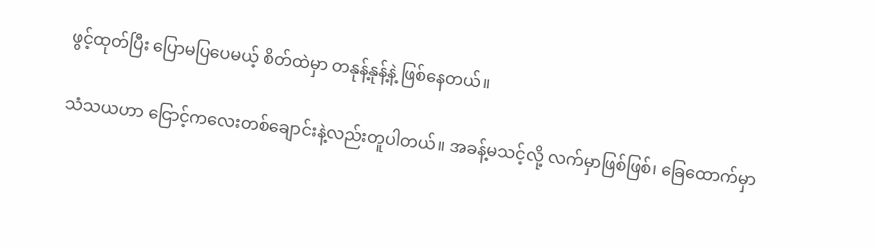ဖွင့်ထုတ်ပြီး ပြောမပြပေမယ့် စိတ်ထဲမှာ တနုန့်နုန့်နဲ့ ဖြစ်နေတယ်။

သံသယဟာ ငြောင့်ကလေးတစ်ချောင်းနဲ့လည်းတူပါတယ်။ အခန့်မသင့်လို့ လက်မှာဖြစ်ဖြစ်၊ ခြေထောက်မှာ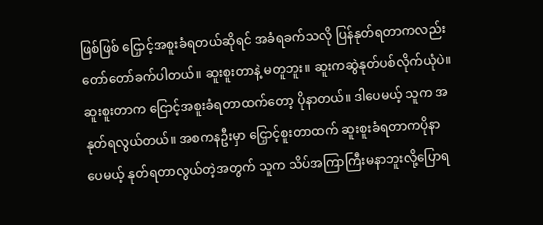ဖြစ်ဖြစ် ငြှောင့်အစူးခံရတယ်ဆိုရင် အခံရခက်သလို ပြန်နုတ်ရတာကလည်း တော်တော်ခက်ပါတယ်။ ဆူးစူးတာနဲ့ မတူဘူး။ ဆူးကဆွဲနုတ်ပစ်လိုက်ယုံပဲ။ ဆူးစူးတာက ငြောင့်အစူးခံရတာထက်တော့ ပိုနာတယ်။ ဒါပေမယ့် သူက အနုတ်ရလွယ်တယ်။ အစကနဦးမှာ ငြှောင့်စူးတာထက် ဆူးစူးခံရတာကပိုနာပေမယ့် နုတ်ရတာလွယ်တဲ့အတွက် သူက သိပ်အကြာကြီးမနာဘူးလို့ပြောရ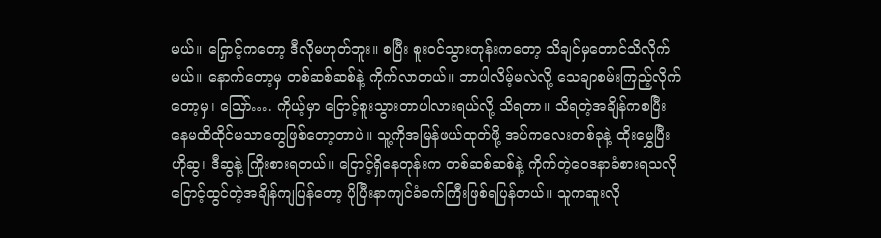မယ်။ ငြှောင့်ကတော့ ဒီလိုမဟုတ်ဘူး။ စပြီး စူး၀င်သွားတုန်းကတော့ သိချင်မှတောင်သိလိုက်မယ်။ နောက်တော့မှ တစ်ဆစ်ဆစ်နဲ့ ကိုက်လာတယ်။ ဘာပါလိမ့်မလဲလို့ သေချာစမ်းကြည့်လိုက်တော့မှ၊ သြော်…. ကိုယ့်မှာ ငြောင့်စူးသွားတာပါလားရယ်လို့ သိရတာ။ သိရတဲ့အချိန်ကစပြီး နေမထိထိုင်မသာတွေဖြစ်တော့တာပဲ။ သူ့ကိုအမြန်ဖယ်ထုတ်ဖို့ အပ်ကလေးတစ်ခုနဲ့ ထိုးမွှေပြီး ဟိုဆွ၊ ဒီဆွနဲ့ ကြိုးစားရတယ်။ ငြောင့်ရှိနေတုန်းက တစ်ဆစ်ဆစ်နဲ့ ကိုက်တဲ့ဝေဒနာခံစားရသလို ငြောင့်ထွင်တဲ့အချိန်ကျပြန်တော့ ပိုပြီးနာကျင်ခံခက်ကြီးဖြစ်ရပြန်တယ်။ သူကဆူးလို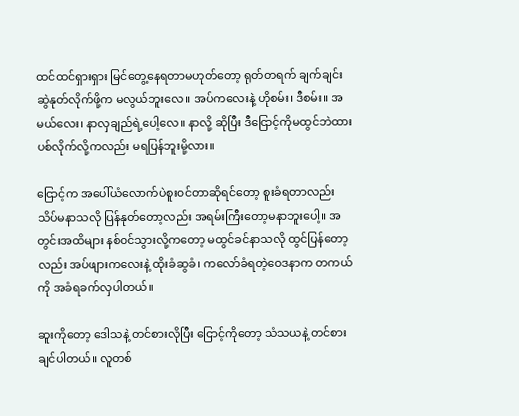ထင်ထင်ရှားရှား မြင်တွေ့နေရတာမဟုတ်တော့ ရုတ်တရက် ချက်ချင်းဆွဲနုတ်လိုက်ဖို့က မလွယ်ဘူးလေ။ အပ်ကလေးနဲ့ ဟိုစမ်း၊ ဒီစမ်း။ အမယ်လေး၊ နာလှချည်ရဲ့ပေါ့လေ။ နာလို့ ဆိုပြီး ဒီငြောင့်ကိုမထွင်ဘဲထားပစ်လိုက်လို့ကလည်း မရပြန်ဘူးမို့လား။

ငြောင့်က အပေါ်ယံလောက်ပဲစူး၀င်တာဆိုရင်တော့ စူးခံရတာလည်း သိပ်မနာသလို ပြန်နုတ်တော့လည်း အရမ်းကြီးတော့မနာဘူးပေါ့။ အတွင်းအထိများ နစ်၀င်သွားလို့ကတော့ မထွင်ခင်နာသလို ထွင်ပြန်တော့လည်း အပ်ဖျားကလေးနဲ့ ထိုးခံဆွခံ၊ ကလော်ခံရတဲ့ဝေဒနာက တကယ်ကို အခံရခက်လှပါတယ်။

ဆူးကိုတော့ ဒေါသနဲ့ တင်စားလိုပြီး ငြောင့်ကိုတော့ သံသယနဲ့ တင်စားချင်ပါတယ်။ လူတစ်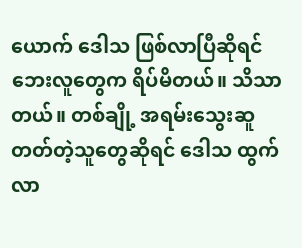ယောက် ဒေါသ ဖြစ်လာပြီဆိုရင် ဘေးလူတွေက ရိပ်မိတယ်။ သိသာတယ်။ တစ်ချို့ အရမ်းသွေးဆူတတ်တဲ့သူတွေဆိုရင် ဒေါသ ထွက်လာ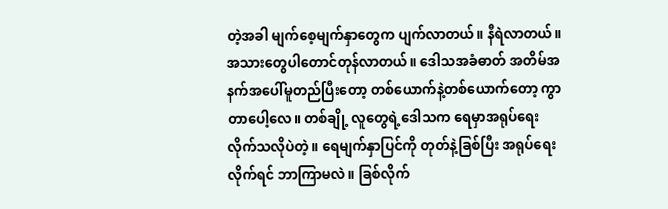တဲ့အခါ မျက်စေ့မျက်နှာတွေက ပျက်လာတယ်။ နီရဲလာတယ်။ အသားတွေပါတောင်တုန်လာတယ်။ ဒေါသအခံဓာတ် အတိမ်အနက်အပေါ်မူတည်ပြီးတော့ တစ်ယောက်နဲ့တစ်ယောက်တော့ ကွာတာပေါ့လေ။ တစ်ချို့ လူတွေရဲ့ဒေါသက ရေမှာအရုပ်ရေးလိုက်သလိုပဲတဲ့။ ရေမျက်နှာပြင်ကို တုတ်နဲ့ခြစ်ပြီး အရုပ်ရေးလိုက်ရင် ဘာကြာမလဲ။ ခြစ်လိုက်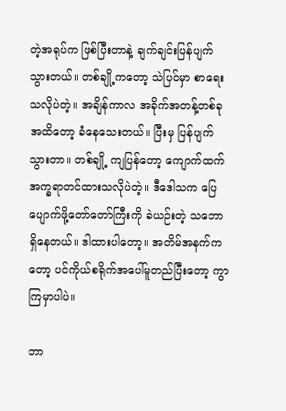တဲ့အရုပ်က ဖြစ်ပြီးတာနဲ့ ချက်ချင်းပြန်ပျက်သွားတယ်။ တစ်ချို့ကတော့ သဲပြင်မှာ စာရေး သလိုပဲတဲ့။ အချိန်ကာလ အခိုက်အတန့်တစ်ခုအထိတော့ ခံနေသေးတယ်။ ပြီးမှ ပြန်ပျက်သွားတာ။ တစ်ချို့ ကျပြန်တော့ ကျောက်ထက်အက္ခရာတင်ထားသလိုပဲတဲ့။ ဒီဒေါသက ပြေပျောက်ဖို့တော်တော်ကြီးကို ခဲယဉ်းတဲ့ သဘောရှိနေတယ်။ ဒါထားပါတော့။ အတိမ်အနက်ကတော့ ပင်ကိုယ်စရိုက်အပေါ်မူတည်ပြီးတော့ ကွာကြမှာပါပဲ။

ဘာ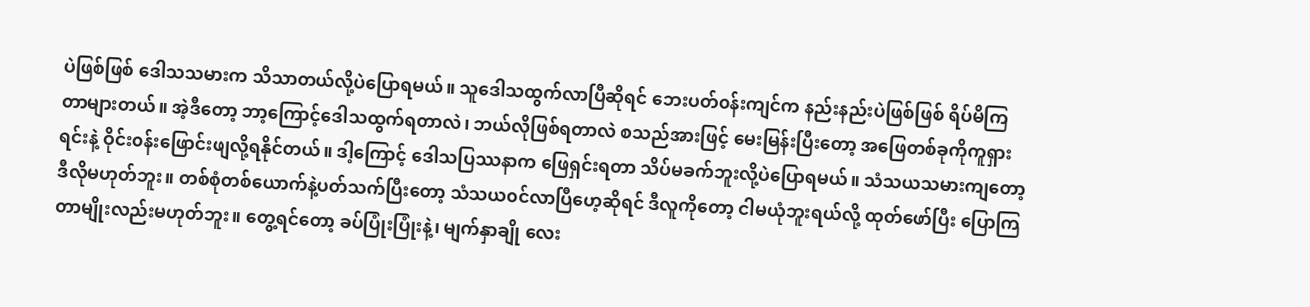ပဲဖြစ်ဖြစ် ဒေါသသမားက သိသာတယ်လို့ပဲပြောရမယ်။ သူဒေါသထွက်လာပြီဆိုရင် ဘေးပတ်၀န်းကျင်က နည်းနည်းပဲဖြစ်ဖြစ် ရိပ်မိကြတာများတယ်။ အဲ့ဒီတော့ ဘာ့ကြောင့်ဒေါသထွက်ရတာလဲ၊ ဘယ်လိုဖြစ်ရတာလဲ စသည်အားဖြင့် မေးမြန်းပြီးတော့ အဖြေတစ်ခုကိုကူရှားရင်းနဲ့ ဝိုင်း၀န်းဖြောင်းဖျလို့ရနိုင်တယ်။ ဒါ့ကြောင့် ဒေါသပြဿနာက ဖြေရှင်းရတာ သိပ်မခက်ဘူးလို့ပဲပြောရမယ်။ သံသယသမားကျတော့ ဒီလိုမဟုတ်ဘူး။ တစ်စုံတစ်ယောက်နဲ့ပတ်သက်ပြီးတော့ သံသယ၀င်လာပြီဟေ့ဆိုရင် ဒီလူကိုတော့ ငါမယုံဘူးရယ်လို့ ထုတ်ဖော်ပြီး ပြောကြတာမျိုးလည်းမဟုတ်ဘူး။ တွေ့ရင်တော့ ခပ်ပြုံးပြုံးနဲ့၊ မျက်နှာချို လေး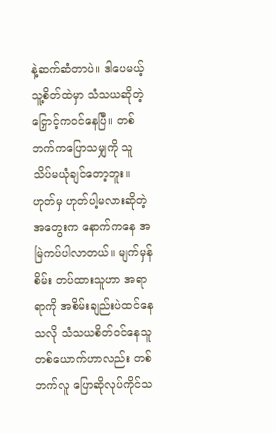နဲ့ဆက်ဆံတာပဲ။ ဒါပေမယ့် သူ့စိတ်ထဲမှာ သံသယဆိုတဲ့ငြှောင့်က၀င်နေပြီ။ တစ်ဘက်ကပြောသမျှကို သူ သိပ်မယုံချင်တော့ဘူး။ ဟုတ်မှ ဟုတ်ပါ့မလားဆိုတဲ့အတွေးက နောက်ကနေ အမြဲကပ်ပါလာတယ်။ မျက်မှန်စိမ်း တပ်ထားသူဟာ အရာရာကို အစိမ်းချည်းပဲထင်နေသလို သံသယစိတ်၀င်နေသူတစ်ယောက်ဟာလည်း တစ်ဘက်လူ ပြောဆိုလုပ်ကိုင်သ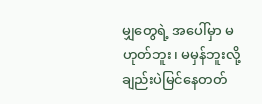မျှတွေရဲ့ အပေါ်မှာ မဟုတ်ဘူး၊ မမှန်ဘူးလို့ချည်းပဲမြင်နေတတ်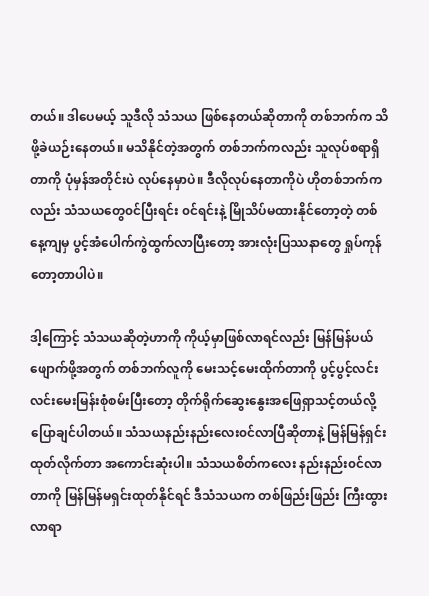တယ်။ ဒါပေမယ့် သူဒီလို သံသယ ဖြစ်နေတယ်ဆိုတာကို တစ်ဘက်က သိဖို့ခဲယဉ်းနေတယ်။ မသိနိုင်တဲ့အတွက် တစ်ဘက်ကလည်း သူလုပ်စရာရှိတာကို ပုံမှန်အတိုင်းပဲ လုပ်နေမှာပဲ။ ဒီလိုလုပ်နေတာကိုပဲ ဟိုတစ်ဘက်ကလည်း သံသယတွေ၀င်ပြီးရင်း ၀င်ရင်းနဲ့ မြိုသိပ်မထားနိုင်တော့တဲ့ တစ်နေ့ကျမှ ပွင့်အံပေါက်ကွဲထွက်လာပြီးတော့ အားလုံးပြဿနာတွေ ရှုပ်ကုန်တော့တာပါပဲ။

ဒါ့ကြောင့် သံသယဆိုတဲ့ဟာကို ကိုယ့်မှာဖြစ်လာရင်လည်း မြန်မြန်ပယ်ဖျောက်ဖို့အတွက် တစ်ဘက်လူကို မေးသင့်မေးထိုက်တာကို ပွင့်ပွင့်လင်းလင်းမေးမြန်းစုံစမ်းပြီးတော့ တိုက်ရိုက်ဆွေးနွေးအဖြေရှာသင့်တယ်လို့ ပြောချင်ပါတယ်။ သံသယနည်းနည်းလေး၀င်လာပြီဆိုတာနဲ့ မြန်မြန်ရှင်းထုတ်လိုက်တာ အကောင်းဆုံးပါ။ သံသယစိတ်ကလေး နည်းနည်း၀င်လာတာကို မြန်မြန်မရှင်းထုတ်နိုင်ရင် ဒီသံသယက တစ်ဖြည်းဖြည်း ကြီးထွားလာရာ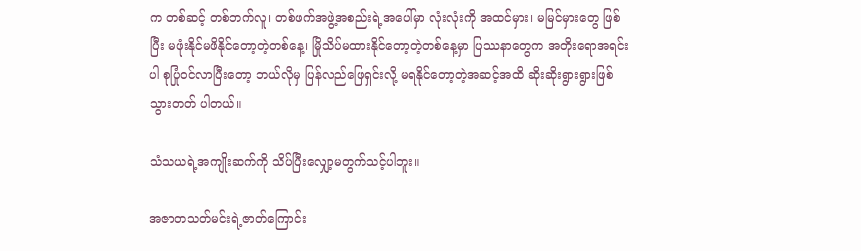က တစ်ဆင့် တစ်ဘက်လူ၊ တစ်ဖက်အဖွဲ့အစည်းရဲ့အပေါ်မှာ လုံးလုံးကို အထင်မှား၊ မမြင်မှားတွေ ဖြစ်ပြီး မဖုံးနိုင်မဖိနိုင်တော့တဲ့တစ်နေ့၊ မြိုသိပ်မထားနိုင်တော့တဲ့တစ်နေ့မှာ ပြဿနာတွေက အတိုးရောအရင်းပါ စုပြုံ၀င်လာပြီးတော့ ဘယ်လိုမှ ပြန်လည်ဖြေရှင်းလို့ မရနိုင်တော့တဲ့အဆင့်အထိ ဆိုးဆိုးရွားရွားဖြစ်သွားတတ် ပါတယ်။

သံသယရဲ့အကျိုးဆက်ကို သိပ်ပြီးလျှော့မတွက်သင့်ပါဘူး။

အဇာတသတ်မင်းရဲ့ဇာတ်ကြောင်း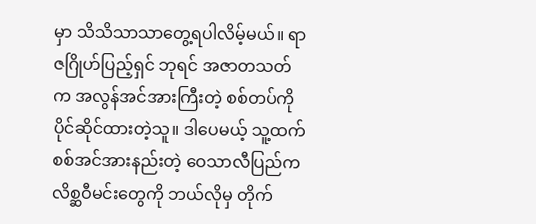မှာ သိသိသာသာတွေ့ရပါလိမ့်မယ်။ ရာဇဂြိုဟ်ပြည့်ရှင် ဘုရင် အဇာတသတ်က အလွန်အင်အားကြီးတဲ့ စစ်တပ်ကိုပိုင်ဆိုင်ထားတဲ့သူ။ ဒါပေမယ့် သူ့ထက် စစ်အင်အားနည်းတဲ့ ဝေသာလီပြည်က လိစ္ဆဝီမင်းတွေကို ဘယ်လိုမှ တိုက်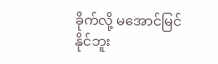ခိုက်လို့ မအောင်မြင်နိုင်ဘူး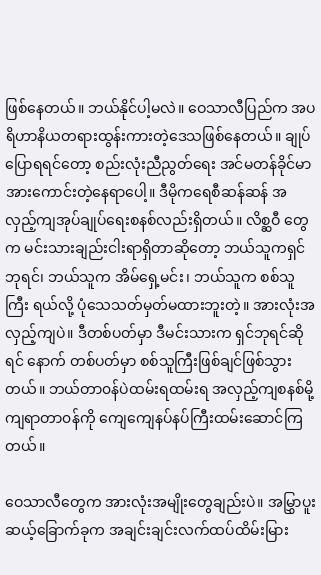ဖြစ်နေတယ်။ ဘယ်နိုင်ပါ့မလဲ။ ဝေသာလီပြည်က အပရိဟာနိယတရားထွန်းကားတဲ့ဒေသဖြစ်နေတယ်။ ချုပ်ပြောရရင်တော့ စည်းလုံးညီညွတ်ရေး အင်မတန်ခိုင်မာအားကောင်းတဲ့နေရာပေါ့။ ဒီမိုကရေစီဆန်ဆန် အလှည့်ကျအုပ်ချုပ်ရေးစနစ်လည်းရှိတယ်။ လိစ္ဆဝီ တွေက မင်းသားချည်းငါးရာရှိတာဆိုတော့ ဘယ်သူကရှင်ဘုရင်၊ ဘယ်သူက အိမ်ရှေ့မင်း၊ ဘယ်သူက စစ်သူကြီး ရယ်လို့ ပုံသေသတ်မှတ်မထားဘူးတဲ့။ အားလုံးအလှည့်ကျပဲ။ ဒီတစ်ပတ်မှာ ဒီမင်းသားက ရှင်ဘုရင်ဆိုရင် နောက် တစ်ပတ်မှာ စစ်သူကြီးဖြစ်ချင်ဖြစ်သွားတယ်။ ဘယ်တာ၀န်ပဲထမ်းရထမ်းရ အလှည့်ကျစနစ်မို့ ကျရာတာ၀န်ကို ကျေကျေနပ်နပ်ကြီးထမ်းဆောင်ကြတယ်။

ဝေသာလီတွေက အားလုံးအမျိုးတွေချည်းပဲ။ အမြွှာပူးဆယ့်ခြောက်ခုက အချင်းချင်းလက်ထပ်ထိမ်းမြား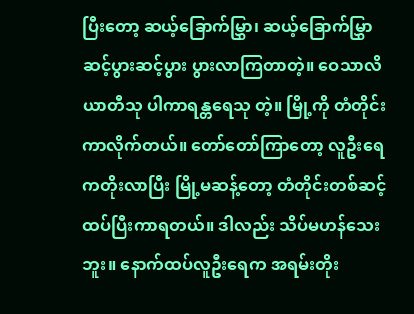ပြီးတော့ ဆယ့်ခြောက်မြွှာ၊ ဆယ့်ခြောက်မြွှာ ဆင့်ပွားဆင့်ပွား ပွားလာကြတာတဲ့။ ဝေသာလိယာတီသု ပါကာရန္တရေသု တဲ့။ မြို့ကို တံတိုင်းကာလိုက်တယ်။ တော်တော်ကြာတော့ လူဦးရေကတိုးလာပြီး မြို့မဆန့်တော့ တံတိုင်းတစ်ဆင့်ထပ်ပြီးကာရတယ်။ ဒါလည်း သိပ်မဟန်သေးဘူး။ နောက်ထပ်လူဦးရေက အရမ်းတိုး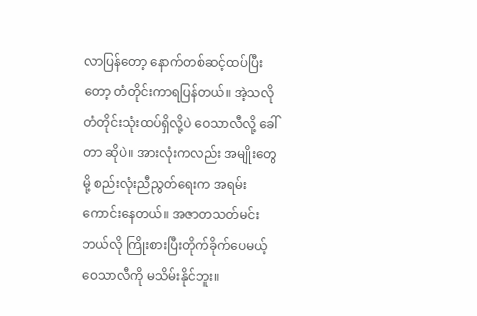လာပြန်တော့ နောက်တစ်ဆင့်ထပ်ပြီးတော့ တံတိုင်းကာရပြန်တယ်။ အဲ့သလို တံတိုင်းသုံးထပ်ရှိလို့ပဲ ဝေသာလီလို့ ခေါ်တာ ဆိုပဲ။ အားလုံးကလည်း အမျိုးတွေမို့ စည်းလုံးညီညွတ်ရေးက အရမ်းကောင်းနေတယ်။ အဇာတသတ်မင်း ဘယ်လို ကြိုးစားပြီးတိုက်ခိုက်ပေမယ့် ဝေသာလီကို မသိမ်းနိုင်ဘူး။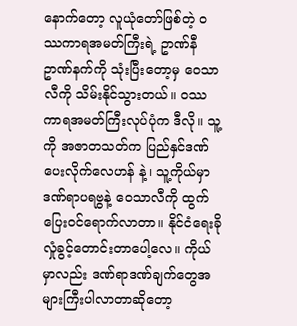နောက်တော့ လူယုံတော်ဖြစ်တဲ့ ဝဿကာရအမတ်ကြီးရဲ့ ဥာဏ်နီဥာဏ်နက်ကို သုံးပြီးတော့မှ ဝေသာလီကို သိမ်းနိုင်သွားတယ်။ ဝဿကာရအမတ်ကြီးလုပ်ပုံက ဒီလို။ သူ့ကို အဇာတသတ်က ပြည်နှင်ဒဏ်ပေးလိုက်လေဟန် နဲ့၊ သူ့ကိုယ်မှာ ဒဏ်ရာပရဗွနဲ့ ဝေသာလီကို ထွက်ပြေး၀င်ရောက်လာတာ။ နိုင်ငံရေးခိုလှုံခွင့်တောင်းတာပေါ့လေ။ ကိုယ်မှာလည်း ဒဏ်ရာဒဏ်ချက်တွေအများကြီးပါလာတာဆိုတော့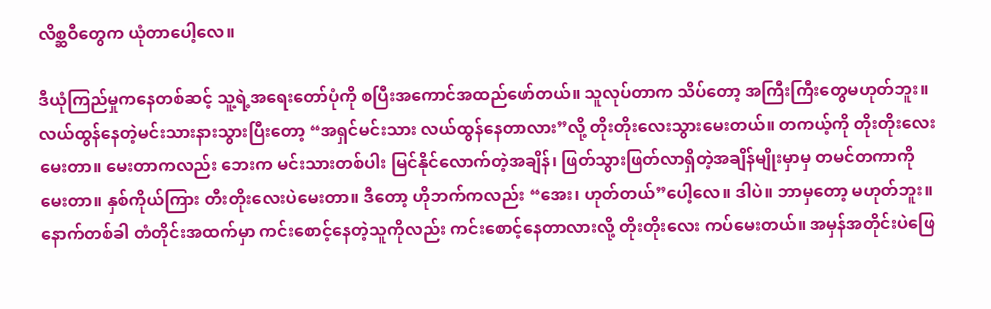လိစ္ဆဝီတွေက ယုံတာပေါ့လေ။

ဒီယုံကြည်မှုကနေတစ်ဆင့် သူ့ရဲ့အရေးတော်ပုံကို စပြီးအကောင်အထည်ဖော်တယ်။ သူလုပ်တာက သိပ်တော့ အကြီးကြီးတွေမဟုတ်ဘူး။ လယ်ထွန်နေတဲ့မင်းသားနားသွားပြီးတော့ “အရှင်မင်းသား လယ်ထွန်နေတာလား”လို့ တိုးတိုးလေးသွားမေးတယ်။ တကယ့်ကို တိုးတိုးလေးမေးတာ။ မေးတာကလည်း ဘေးက မင်းသားတစ်ပါး မြင်နိုင်လောက်တဲ့အချိန်၊ ဖြတ်သွားဖြတ်လာရှိတဲ့အချိန်မျိုးမှာမှ တမင်တကာကို မေးတာ။ နှစ်ကိုယ်ကြား တီးတိုးလေးပဲမေးတာ။ ဒီတော့ ဟိုဘက်ကလည်း “အေး၊ ဟုတ်တယ်”ပေါ့လေ။ ဒါပဲ။ ဘာမှတော့ မဟုတ်ဘူး။ နောက်တစ်ခါ တံတိုင်းအထက်မှာ ကင်းစောင့်နေတဲ့သူကိုလည်း ကင်းစောင့်နေတာလားလို့ တိုးတိုးလေး ကပ်မေးတယ်။ အမှန်အတိုင်းပဲဖြေ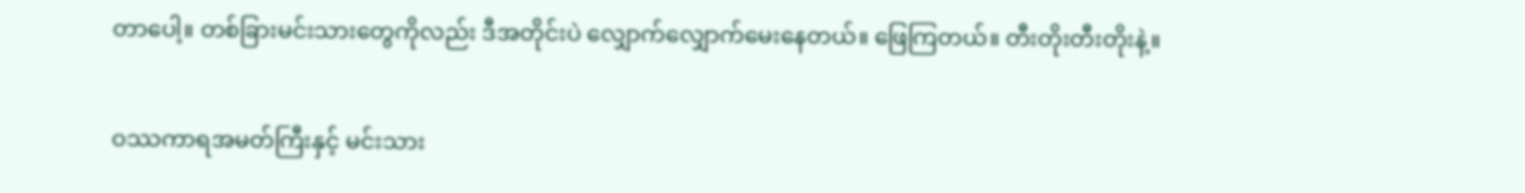တာပေါ့။ တစ်ခြားမင်းသားတွေကိုလည်း ဒီအတိုင်းပဲ လျှောက်လျှောက်မေးနေတယ်။ ဖြေကြတယ်။ တီးတိုးတီးတိုးနဲ့။

ဝဿကာရအမတ်ကြီးနှင့် မင်းသား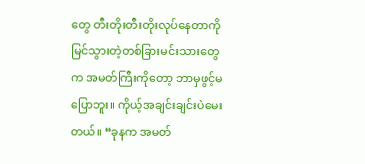တွေ တီးတိုးတီးတိုးလုပ်နေတာကို မြင်သွားတဲ့တစ်ခြားမင်းသားတွေက အမတ်ကြီးကိုတော့ ဘာမှဖွင့်မပြောဘူး။ ကိုယ့်အချင်းချင်းပဲမေးတယ်။ “ခုနက အမတ်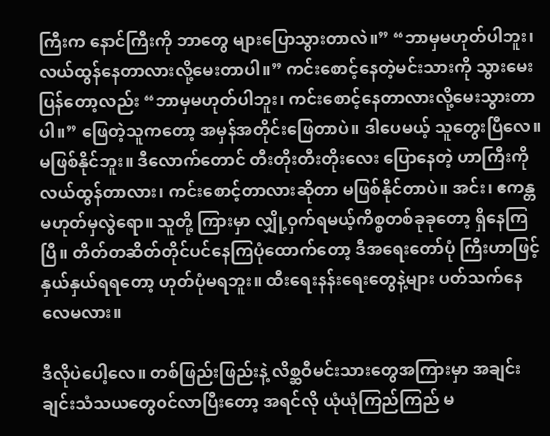ကြီးက နောင်ကြီးကို ဘာတွေ များပြောသွားတာလဲ။” “ဘာမှမဟုတ်ပါဘူး၊ လယ်ထွန်နေတာလားလို့မေးတာပါ။” ကင်းစောင့်နေတဲ့မင်းသားကို သွားမေးပြန်တော့လည်း “ဘာမှမဟုတ်ပါဘူး၊ ကင်းစောင့်နေတာလားလို့မေးသွားတာပါ။” ဖြေတဲ့သူကတော့ အမှန်အတိုင်းဖြေတာပဲ။ ဒါပေမယ့် သူတွေးပြီလေ။ မဖြစ်နိုင်ဘူး။ ဒီလောက်တောင် တီးတိုးတီးတိုးလေး ပြောနေတဲ့ ဟာကြီးကို လယ်ထွန်တာလား၊ ကင်းစောင့်တာလားဆိုတာ မဖြစ်နိုင်တာပဲ။ အင်း၊ ဧကန္တ မဟုတ်မှလွဲရော။ သူတို့ ကြားမှာ လျှို့ဝှက်ရမယ့်ကိစ္စတစ်ခုခုတော့ ရှိနေကြပြီ။ တိတ်တဆိတ်တိုင်ပင်နေကြပုံထောက်တော့ ဒီအရေးတော်ပုံ ကြီးဟာဖြင့် နှယ်နှယ်ရရတော့ ဟုတ်ပုံမရဘူး။ ထီးရေးနန်းရေးတွေနဲ့များ ပတ်သက်နေလေမလား။

ဒီလိုပဲပေါ့လေ။ တစ်ဖြည်းဖြည်းနဲ့ လိစ္ဆဝီမင်းသားတွေအကြားမှာ အချင်းချင်းသံသယတွေ၀င်လာပြီးတော့ အရင်လို ယုံယုံကြည်ကြည် မ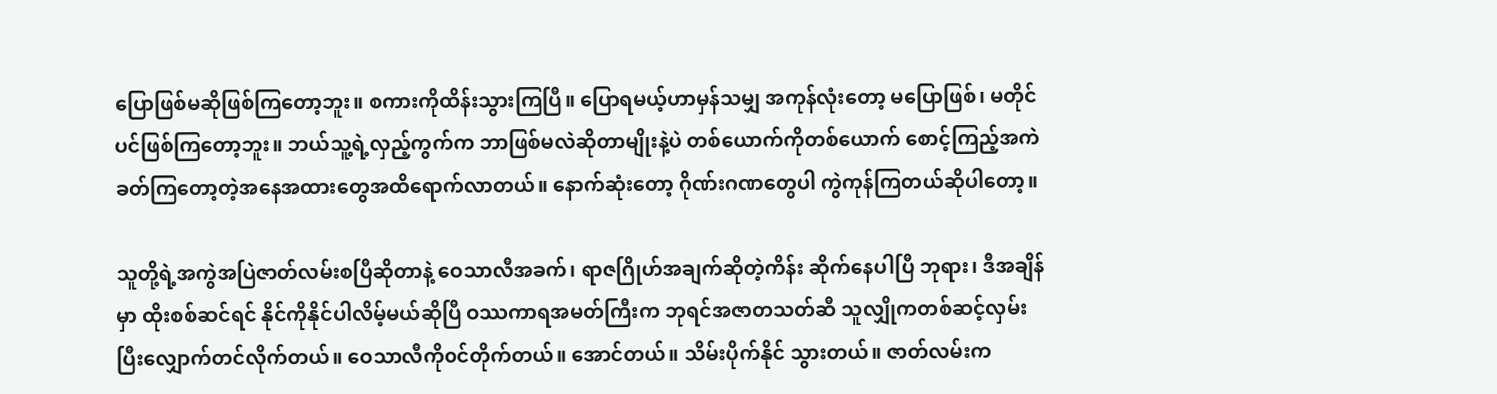ပြောဖြစ်မဆိုဖြစ်ကြတော့ဘူး။ စကားကိုထိန်းသွားကြပြီ။ ပြောရမယ့်ဟာမှန်သမျှ အကုန်လုံးတော့ မပြောဖြစ်၊ မတိုင်ပင်ဖြစ်ကြတော့ဘူး။ ဘယ်သူ့ရဲ့လှည့်ကွက်က ဘာဖြစ်မလဲဆိုတာမျိုးနဲ့ပဲ တစ်ယောက်ကိုတစ်ယောက် စောင့်ကြည့်အကဲခတ်ကြတော့တဲ့အနေအထားတွေအထိရောက်လာတယ်။ နောက်ဆုံးတော့ ဂိုဏ်းဂဏတွေပါ ကွဲကုန်ကြတယ်ဆိုပါတော့။

သူတို့ရဲ့အကွဲအပြဲဇာတ်လမ်းစပြီဆိုတာနဲ့ ဝေသာလီအခက်၊ ရာဇဂြိုဟ်အချက်ဆိုတဲ့ကိန်း ဆိုက်နေပါပြီ ဘုရား၊ ဒီအချိန်မှာ ထိုးစစ်ဆင်ရင် နိုင်ကိုနိုင်ပါလိမ့်မယ်ဆိုပြီ ဝဿကာရအမတ်ကြီးက ဘုရင်အဇာတသတ်ဆီ သူလျှိုကတစ်ဆင့်လှမ်းပြီးလျှောက်တင်လိုက်တယ်။ ဝေသာလီကို၀င်တိုက်တယ်။ အောင်တယ်။ သိမ်းပိုက်နိုင် သွားတယ်။ ဇာတ်လမ်းက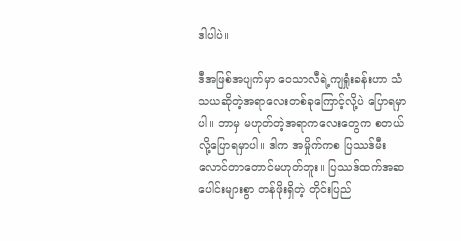ဒါပါပဲ။

ဒီအဖြစ်အပျက်မှာ ဝေသာလီရဲ့ကျရှုံးခန်းဟာ သံသယဆိုတဲ့အရာလေးတစ်ခုကြောင့်လို့ပဲ ပြောရမှာပါ။ ဘာမှ မဟုတ်တဲ့အရာကလေးတွေက စတယ်လို့ပြောရမှာပါ။ ဒါက အမှိုက်ကစ ပြဿဒ်မီးလောင်တာတောင်မဟုတ်ဘူး။ ပြဿဒ်ထက်အဆပေါင်းများစွာ တန်ဖိုးရှိတဲ့ တိုင်းပြည်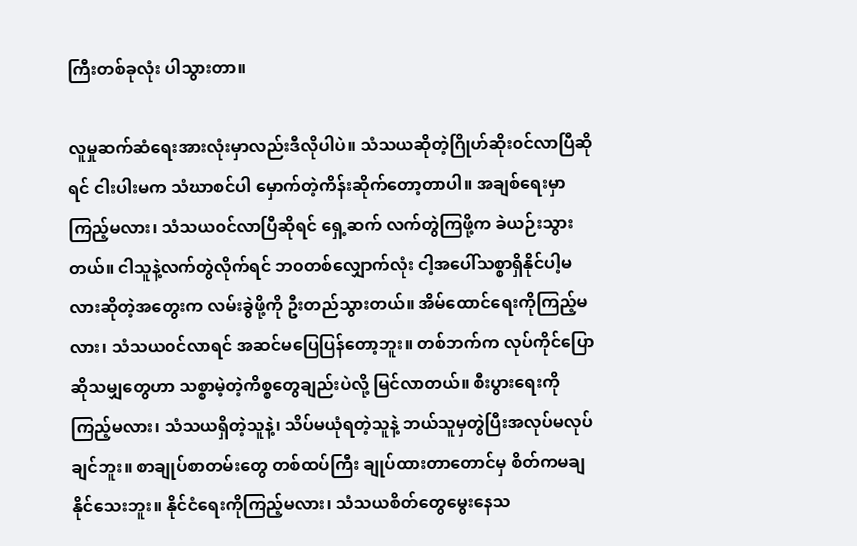ကြီးတစ်ခုလုံး ပါသွားတာ။

လူမှုဆက်ဆံရေးအားလုံးမှာလည်းဒီလိုပါပဲ။ သံသယဆိုတဲ့ဂြိုဟ်ဆိုး၀င်လာပြီဆိုရင် ငါးပါးမက သံဃာစင်ပါ မှောက်တဲ့ကိန်းဆိုက်တော့တာပါ။ အချစ်ရေးမှာကြည့်မလား၊ သံသယ၀င်လာပြီဆိုရင် ရှေ့ဆက် လက်တွဲကြဖို့က ခဲယဉ်းသွားတယ်။ ငါသူနဲ့လက်တွဲလိုက်ရင် ဘ၀တစ်လျှောက်လုံး ငါ့အပေါ်သစ္စာရှိနိုင်ပါ့မလားဆိုတဲ့အတွေးက လမ်းခွဲဖို့ကို ဦးတည်သွားတယ်။ အိမ်ထောင်ရေးကိုကြည့်မလား၊ သံသယ၀င်လာရင် အဆင်မပြေပြန်တော့ဘူး။ တစ်ဘက်က လုပ်ကိုင်ပြောဆိုသမျှတွေဟာ သစ္စာမဲ့တဲ့ကိစ္စတွေချည်းပဲလို့ မြင်လာတယ်။ စီးပွားရေးကို ကြည့်မလား၊ သံသယရှိတဲ့သူနဲ့၊ သိပ်မယုံရတဲ့သူနဲ့ ဘယ်သူမှတွဲပြီးအလုပ်မလုပ်ချင်ဘူး။ စာချုပ်စာတမ်းတွေ တစ်ထပ်ကြီး ချုပ်ထားတာတောင်မှ စိတ်ကမချနိုင်သေးဘူး။ နိုင်ငံရေးကိုကြည့်မလား၊ သံသယစိတ်တွေမွေးနေသ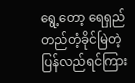ရွေ့တော့ ရေရှည်တည်တံ့ခိုင်မြဲတဲ့ ပြန်လည်ရင်ကြား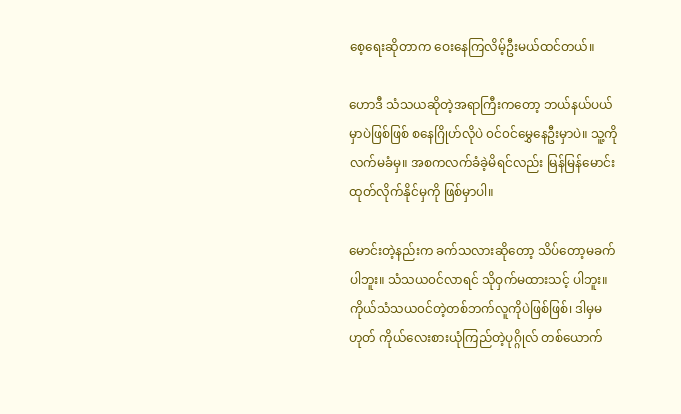စေ့ရေးဆိုတာက ဝေးနေကြလိမ့်ဦးမယ်ထင်တယ်။

ဟောဒီ သံသယဆိုတဲ့အရာကြီးကတော့ ဘယ်နယ်ပယ်မှာပဲဖြစ်ဖြစ် စနေဂြိုဟ်လိုပဲ ၀င်၀င်မွှေနေဦးမှာပဲ။ သူ့ကိုလက်မခံမှ။ အစကလက်ခံခဲ့မိရင်လည်း မြန်မြန်မောင်းထုတ်လိုက်နိုင်မှကို ဖြစ်မှာပါ။

မောင်းတဲ့နည်းက ခက်သလားဆိုတော့ သိပ်တော့မခက်ပါဘူး။ သံသယ၀င်လာရင် သိုဝှက်မထားသင့် ပါဘူး။ ကိုယ်သံသယ၀င်တဲ့တစ်ဘက်လူကိုပဲဖြစ်ဖြစ်၊ ဒါမှမဟုတ် ကိုယ်လေးစားယုံကြည်တဲ့ပုဂ္ဂိုလ် တစ်ယောက်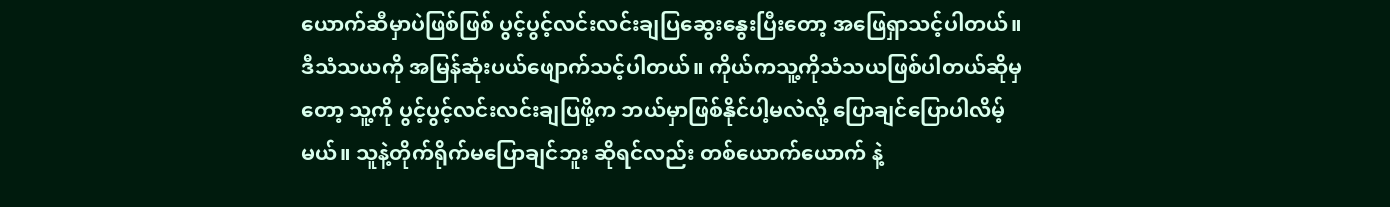ယောက်ဆီမှာပဲဖြစ်ဖြစ် ပွင့်ပွင့်လင်းလင်းချပြဆွေးနွေးပြီးတော့ အဖြေရှာသင့်ပါတယ်။ ဒီသံသယကို အမြန်ဆုံးပယ်ဖျောက်သင့်ပါတယ်။ ကိုယ်ကသူ့ကိုသံသယဖြစ်ပါတယ်ဆိုမှတော့ သူ့ကို ပွင့်ပွင့်လင်းလင်းချပြဖို့က ဘယ်မှာဖြစ်နိုင်ပါ့မလဲလို့ ပြောချင်ပြောပါလိမ့်မယ်။ သူနဲ့တိုက်ရိုက်မပြောချင်ဘူး ဆိုရင်လည်း တစ်ယောက်ယောက် နဲ့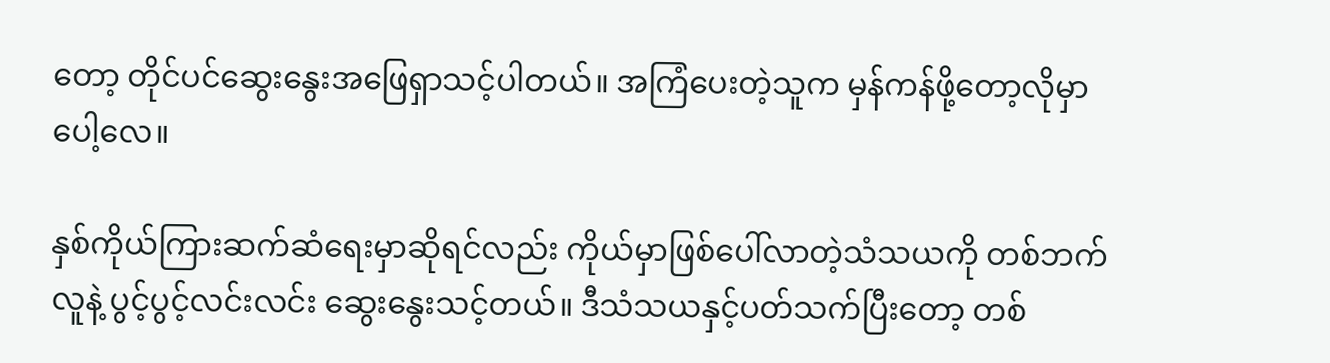တော့ တိုင်ပင်ဆွေးနွေးအဖြေရှာသင့်ပါတယ်။ အကြံပေးတဲ့သူက မှန်ကန်ဖို့တော့လိုမှာပေါ့လေ။

နှစ်ကိုယ်ကြားဆက်ဆံရေးမှာဆိုရင်လည်း ကိုယ်မှာဖြစ်ပေါ်လာတဲ့သံသယကို တစ်ဘက်လူနဲ့ ပွင့်ပွင့်လင်းလင်း ဆွေးနွေးသင့်တယ်။ ဒီသံသယနှင့်ပတ်သက်ပြီးတော့ တစ်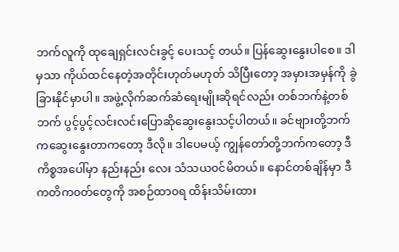ဘက်လူကို ထုချေရှင်းလင်းခွင့် ပေးသင့် တယ်။ ပြန်ဆွေးနွေးပါစေ။ ဒါမှသာ ကိုယ်ထင်နေတဲ့အတိုင်းဟုတ်မဟုတ် သိပြီးတော့ အမှားအမှန်ကို ခွဲခြားနိုင်မှာပါ။ အဖွဲ့လိုက်ဆက်ဆံရေးမျိုးဆိုရင်လည်း တစ်ဘက်နဲ့တစ်ဘက် ပွင့်ပွင့်လင်းလင်းပြောဆိုဆွေးနွေးသင့်ပါတယ်။ ခင်ဗျားတို့ဘက်ကဆွေးနွေးတာကတော့ ဒီလို။ ဒါပေမယ့် ကျွန်တော်တို့ဘက်ကတော့ ဒီကိစ္စအပေါ်မှာ နည်းနည်း လေး သံသယ၀င်မိတယ်။ နောင်တစ်ချိန်မှာ ဒီကတိက၀တ်တွေကို အစဉ်ထာ၀ရ ထိန်းသိမ်းထား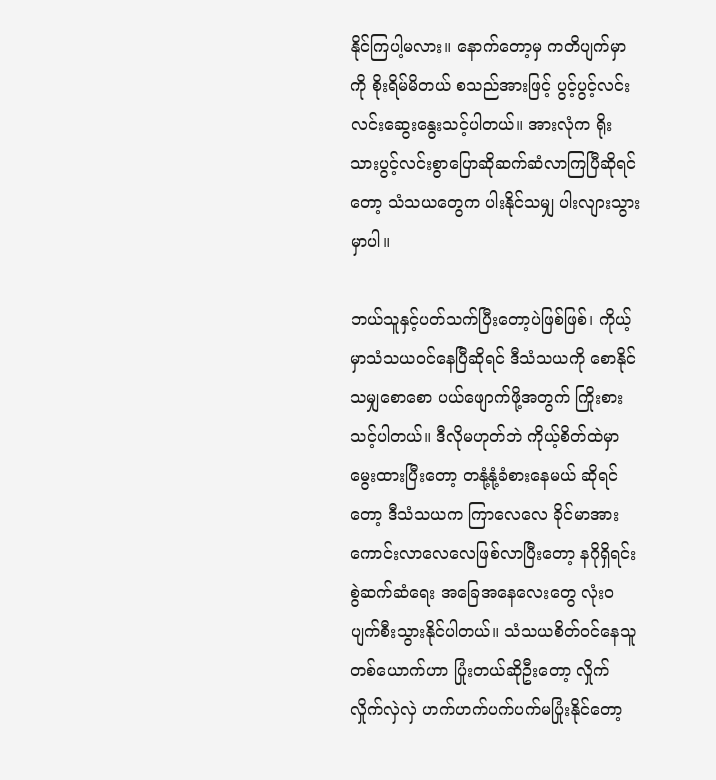နိုင်ကြပါ့မလား။ နောက်တော့မှ ကတိပျက်မှာကို စိုးရိမ်မိတယ် စသည်အားဖြင့် ပွင့်ပွင့်လင်းလင်းဆွေးနွေးသင့်ပါတယ်။ အားလုံက ရိုးသားပွင့်လင်းစွာပြောဆိုဆက်ဆံလာကြပြီဆိုရင်တော့ သံသယတွေက ပါးနိုင်သမျှ ပါးလျားသွားမှာပါ။

ဘယ်သူနှင့်ပတ်သက်ပြီးတော့ပဲဖြစ်ဖြစ်၊ ကိုယ့်မှာသံသယ၀င်နေပြီဆိုရင် ဒီသံသယကို စောနိုင်သမျှစောစော ပယ်ဖျောက်ဖို့အတွက် ကြိုးစားသင့်ပါတယ်။ ဒီလိုမဟုတ်ဘဲ ကိုယ့်စိတ်ထဲမှာ မွေးထားပြီးတော့ တနုံ့နုံ့ခံစားနေမယ် ဆိုရင်တော့ ဒီသံသယက ကြာလေလေ ခိုင်မာအားကောင်းလာလေလေဖြစ်လာပြီးတော့ နဂိုရှိရင်းစွဲဆက်ဆံရေး အခြေအနေလေးတွေ လုံး၀ပျက်စီးသွားနိုင်ပါတယ်။ သံသယစိတ်၀င်နေသူတစ်ယောက်ဟာ ပြုံးတယ်ဆိုဦးတော့ လှိုက်လှိုက်လှဲလှဲ ဟက်ဟက်ပက်ပက်မပြုံးနိုင်တော့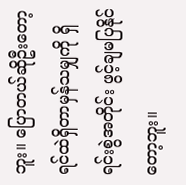ဘူး။ ပြောတယ်ဆိုဦးတော့ ရင်ထဲရှိတာမှန်သမျှကို ရှိရင်းစွဲအတိုင်း ဖွင့်ချမပြနိုင်တော့ဘူး။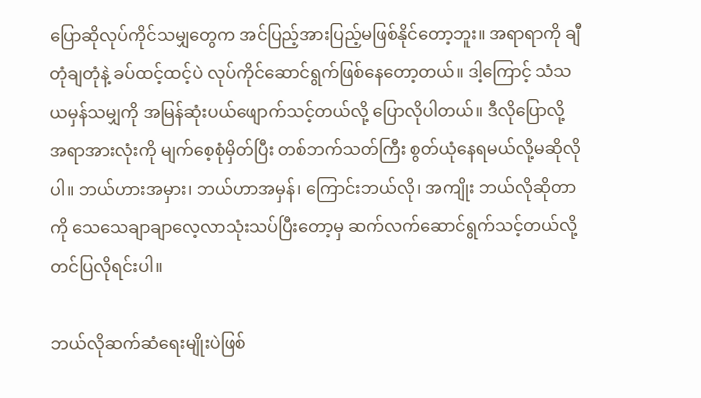ပြောဆိုလုပ်ကိုင်သမျှတွေက အင်ပြည့်အားပြည့်မဖြစ်နိုင်တော့ဘူး။ အရာရာကို ချီတုံချတုံနဲ့ ခပ်ထင့်ထင့်ပဲ လုပ်ကိုင်ဆောင်ရွက်ဖြစ်နေတော့တယ်။ ဒါ့ကြောင့် သံသယမှန်သမျှကို အမြန်ဆုံးပယ်ဖျောက်သင့်တယ်လို့ ပြောလိုပါတယ်။ ဒီလိုပြောလို့ အရာအားလုံးကို မျက်စေ့စုံမှိတ်ပြီး တစ်ဘက်သတ်ကြီး စွတ်ယုံနေရမယ်လို့မဆိုလိုပါ။ ဘယ်ဟားအမှား၊ ဘယ်ဟာအမှန်၊ ကြောင်းဘယ်လို၊ အကျိုး ဘယ်လိုဆိုတာကို သေသေချာချာလေ့လာသုံးသပ်ပြီးတော့မှ ဆက်လက်ဆောင်ရွက်သင့်တယ်လို့ တင်ပြလိုရင်းပါ။

ဘယ်လိုဆက်ဆံရေးမျိုးပဲဖြစ်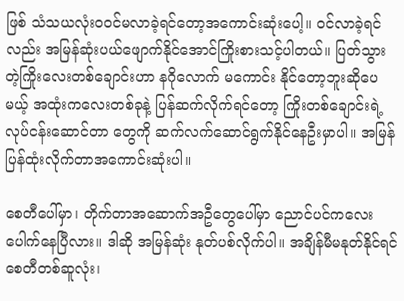ဖြစ် သံသယလုံး၀၀င်မလာခဲ့ရင်တော့အကောင်းဆုံးပေါ့။ ၀င်လာခဲ့ရင်လည်း အမြန်ဆုံးပယ်ဖျောက်နိုင်အောင်ကြိုးစားသင့်ပါတယ်။ ပြတ်သွားတဲ့ကြိုးလေးတစ်ချောင်းဟာ နဂိုလောက် မကောင်း နိုင်တော့ဘူးဆိုပေမယ့် အထုံးကလေးတစ်ခုနဲ့ ပြန်ဆက်လိုက်ရင်တော့ ကြိုးတစ်ချောင်းရဲ့ လုပ်ငန်းဆောင်တာ တွေကို ဆက်လက်ဆောင်ရွက်နိုင်နေဦးမှာပါ။ အမြန်ပြန်ထုံးလိုက်တာအကောင်းဆုံးပါ။

စေတီပေါ်မှာ၊ တိုက်တာအဆောက်အဦတွေပေါ်မှာ ညောင်ပင်ကလေးပေါက်နေပြီလား။ ဒါဆို အမြန်ဆုံး နုတ်ပစ်လိုက်ပါ။ အချိန်မီမနုတ်နိုင်ရင် စေတီတစ်ဆူလုံး၊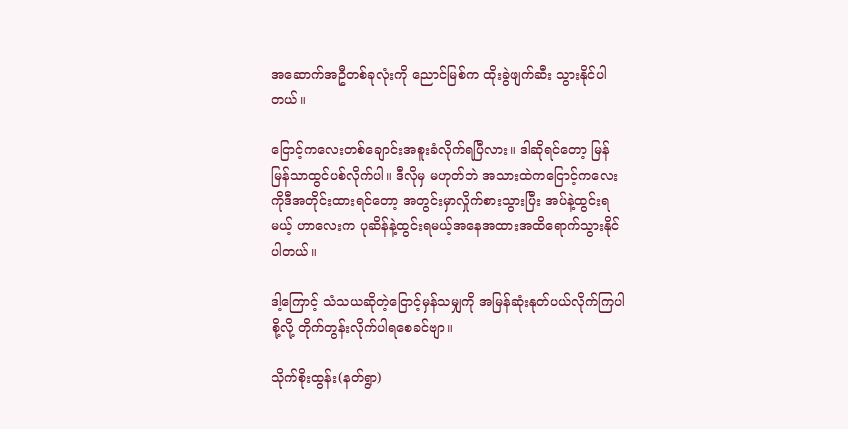အဆောက်အဦတစ်ခုလုံးကို ညောင်မြစ်က ထိုးခွဲဖျက်ဆီး သွားနိုင်ပါတယ်။

ငြောင့်ကလေးတစ်ချောင်းအစူးခံလိုက်ရပြီလား။ ဒါဆိုရင်တော့ မြန်မြန်သာထွင်ပစ်လိုက်ပါ။ ဒီလိုမှ မဟုတ်ဘဲ အသားထဲကငြောင့်ကလေးကိုဒီအတိုင်းထားရင်တော့ အတွင်းမှာလှိုက်စားသွားပြီး အပ်နဲ့ထွင်းရမယ့် ဟာလေးက ပုဆိန်နဲ့ထွင်းရမယ့်အနေအထားအထိရောက်သွားနိုင်ပါတယ်။

ဒါ့ကြောင့် သံသယဆိုတဲ့ငြောင့်မှန်သမျှကို အမြန်ဆုံးနုတ်ပယ်လိုက်ကြပါစို့လို့ တိုက်တွန်းလိုက်ပါရစေခင်ဗျာ။

သိုက်စိုးထွန်း(နတ်ရွာ)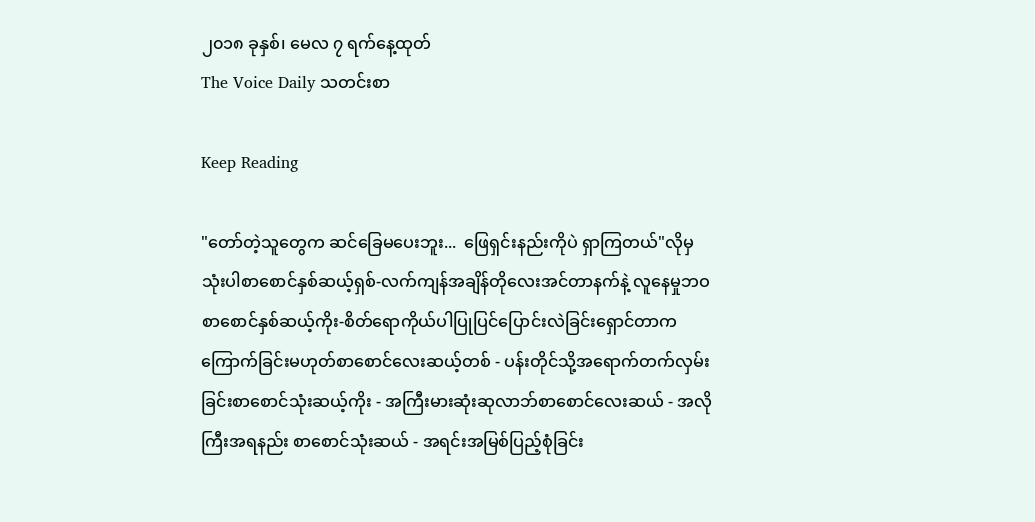၂၀၁၈ ခုနှစ်၊ မေလ ၇ ရက်နေ့ထုတ်
The Voice Daily သတင်းစာ

Keep Reading

"တော်တဲ့သူတွေက ဆင်ခြေမပေးဘူး...  ဖြေရှင်းနည်းကိုပဲ ရှာကြတယ်"လိုမှသုံးပါစာစောင်နှစ်ဆယ့်ရှစ်-လက်ကျန်အချိန်တိုလေးအင်တာနက်နဲ့ လူနေမှုဘဝ စာစောင်နှစ်ဆယ့်ကိုး-စိတ်ရောကိုယ်ပါပြုပြင်ပြောင်းလဲခြင်းရှောင်တာက ကြောက်ခြင်းမဟုတ်စာစောင်လေးဆယ့်တစ် - ပန်းတိုင်သို့အရောက်တက်လှမ်းခြင်းစာစောင်သုံးဆယ့်ကိုး - အကြီးမားဆုံးဆုလာဘ်စာစောင်လေးဆယ် - အလိုကြီးအရနည်း စာစောင်သုံးဆယ် - အရင်းအမြစ်ပြည့်စုံခြင်း